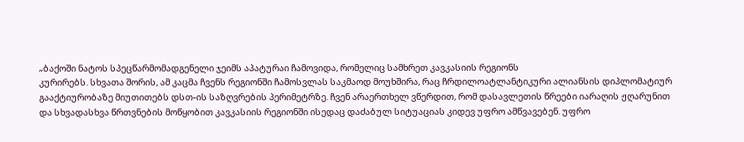„ბაქოში ნატოს სპეცწარმომადგენელი ჯეიმს აპატურაი ჩამოვიდა, რომელიც სამხრეთ კავკასიის რეგიონს
კურირებს. სხვათა შორის, ამ კაცმა ჩვენს რეგიონში ჩამოსვლას საკმაოდ მოუხშირა, რაც ჩრდილოატლანტიკური ალიანსის დიპლომატიურ გააქტიურობაზე მიუთითებს დსთ-ის საზღვრების პერიმეტრზე. ჩვენ არაერთხელ ვწერდით, რომ დასავლეთის წრეები იარაღის ჟღარუნით და სხვადასხვა წრთვნების მოწყობით კავკასიის რეგიონში ისედაც დაძაბულ სიტუაციას კიდევ უფრო ამწვავებენ. უფრო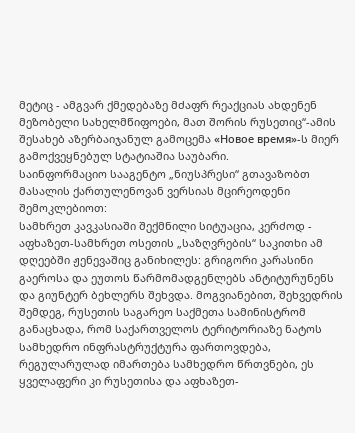მეტიც - ამგვარ ქმედებაზე მძაფრ რეაქციას ახდენენ მეზობელი სახელმწიფოები, მათ შორის რუსეთიც“-ამის შესახებ აზერბაიჯანულ გამოცემა «Новое время»-ს მიერ გამოქვეყნებულ სტატიაშია საუბარი.
საინფორმაციო სააგენტო „ნიუსპრესი“ გთავაზობთ მასალის ქართულენოვან ვერსიას მცირეოდენი შემოკლებიოთ:
სამხრეთ კავკასიაში შექმნილი სიტუაცია, კერძოდ - აფხაზეთ-სამხრეთ ოსეთის „საზღვრების“ საკითხი ამ დღეებში ჟენევაშიც განიხილეს: გრიგორი კარასინი გაეროსა და ეუთოს წარმომადგენლებს ანტიტურუნენს და გიუნტერ ბეხლერს შეხვდა. მოგვიანებით, შეხვედრის შემდეგ, რუსეთის საგარეო საქმეთა სამინისტრომ განაცხადა, რომ საქართველოს ტერიტორიაზე ნატოს სამხედრო ინფრასტრუქტურა ფართოვდება, რეგულარულად იმართება სამხედრო წრთვნები, ეს ყველაფერი კი რუსეთისა და აფხაზეთ-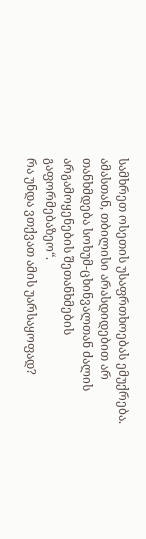სამხრეთ ოსეთის უსაფრთხოებას ემუქრება. ამასთან, თბილისი არასდიდებით არ თანხმდება სოხუმ-ცხინვალთან ძალის არგამოყენების შეთანხმების გაფორმებაზეო“.
რა უნდა ვთქვათ ამის უარსაყოფად?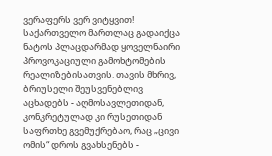ვერაფერს ვერ ვიტყვით! საქართველო მართლაც გადაიქცა ნატოს პლაცდარმად ყოველნაირი პროვოკაციული გამოხტომების რეალიზებისათვის. თავის მხრივ, ბრიუსელი შეუსვენებლივ აცხადებს - აღმოსავლეთიდან, კონკრეტულად კი რუსეთიდან საფრთხე გვემუქრებაო, რაც „ცივი ომის“ დროს გვახსენებს -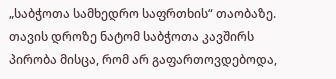„საბჭოთა სამხედრო საფრთხის“ თაობაზე. თავის დროზე ნატომ საბჭოთა კავშირს პირობა მისცა, რომ არ გაფართოვდებოდა,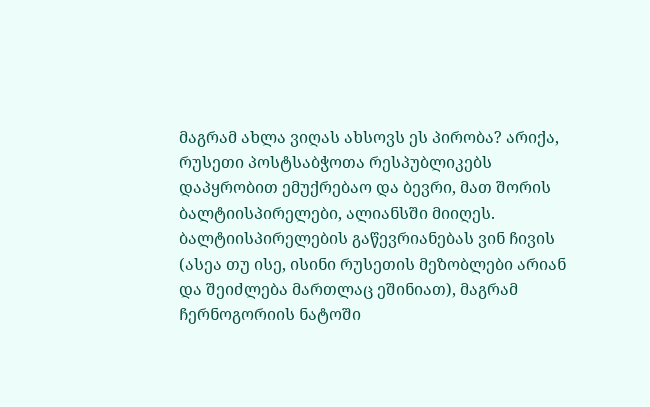მაგრამ ახლა ვიღას ახსოვს ეს პირობა? არიქა, რუსეთი პოსტსაბჭოთა რესპუბლიკებს დაპყრობით ემუქრებაო და ბევრი, მათ შორის ბალტიისპირელები, ალიანსში მიიღეს. ბალტიისპირელების გაწევრიანებას ვინ ჩივის (ასეა თუ ისე, ისინი რუსეთის მეზობლები არიან და შეიძლება მართლაც ეშინიათ), მაგრამ ჩერნოგორიის ნატოში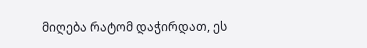მიღება რატომ დაჭირდათ, ეს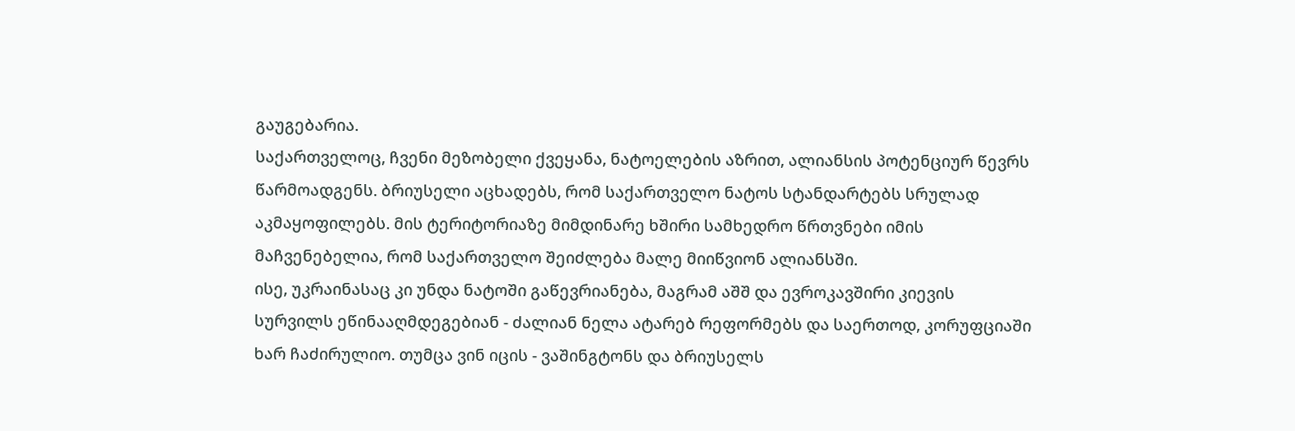გაუგებარია.
საქართველოც, ჩვენი მეზობელი ქვეყანა, ნატოელების აზრით, ალიანსის პოტენციურ წევრს წარმოადგენს. ბრიუსელი აცხადებს, რომ საქართველო ნატოს სტანდარტებს სრულად აკმაყოფილებს. მის ტერიტორიაზე მიმდინარე ხშირი სამხედრო წრთვნები იმის მაჩვენებელია, რომ საქართველო შეიძლება მალე მიიწვიონ ალიანსში.
ისე, უკრაინასაც კი უნდა ნატოში გაწევრიანება, მაგრამ აშშ და ევროკავშირი კიევის სურვილს ეწინააღმდეგებიან - ძალიან ნელა ატარებ რეფორმებს და საერთოდ, კორუფციაში ხარ ჩაძირულიო. თუმცა ვინ იცის - ვაშინგტონს და ბრიუსელს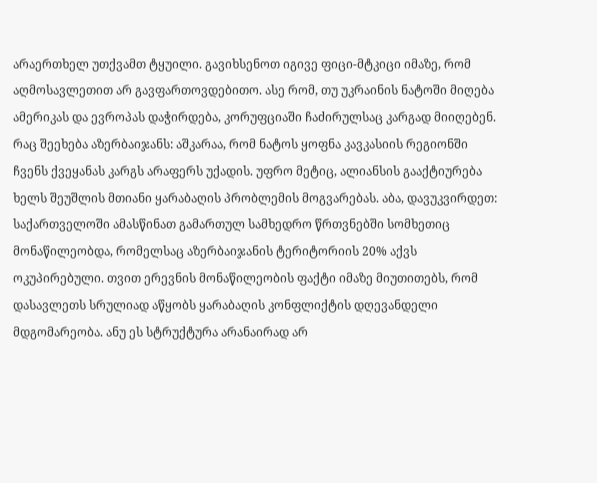არაერთხელ უთქვამთ ტყუილი. გავიხსენოთ იგივე ფიცი-მტკიცი იმაზე, რომ აღმოსავლეთით არ გავფართოვდებითო. ასე რომ, თუ უკრაინის ნატოში მიღება ამერიკას და ევროპას დაჭირდება, კორუფციაში ჩაძირულსაც კარგად მიიღებენ.
რაც შეეხება აზერბაიჯანს: აშკარაა, რომ ნატოს ყოფნა კავკასიის რეგიონში ჩვენს ქვეყანას კარგს არაფერს უქადის. უფრო მეტიც, ალიანსის გააქტიურება ხელს შეუშლის მთიანი ყარაბაღის პრობლემის მოგვარებას. აბა, დავუკვირდეთ: საქართველოში ამასწინათ გამართულ სამხედრო წრთვნებში სომხეთიც მონაწილეობდა, რომელსაც აზერბაიჯანის ტერიტორიის 20% აქვს ოკუპირებული. თვით ერევნის მონაწილეობის ფაქტი იმაზე მიუთითებს, რომ დასავლეთს სრულიად აწყობს ყარაბაღის კონფლიქტის დღევანდელი მდგომარეობა. ანუ ეს სტრუქტურა არანაირად არ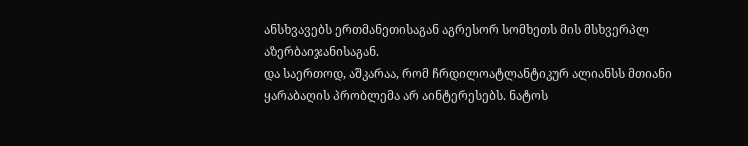ანსხვავებს ერთმანეთისაგან აგრესორ სომხეთს მის მსხვერპლ აზერბაიჯანისაგან.
და საერთოდ, აშკარაა, რომ ჩრდილოატლანტიკურ ალიანსს მთიანი ყარაბაღის პრობლემა არ აინტერესებს. ნატოს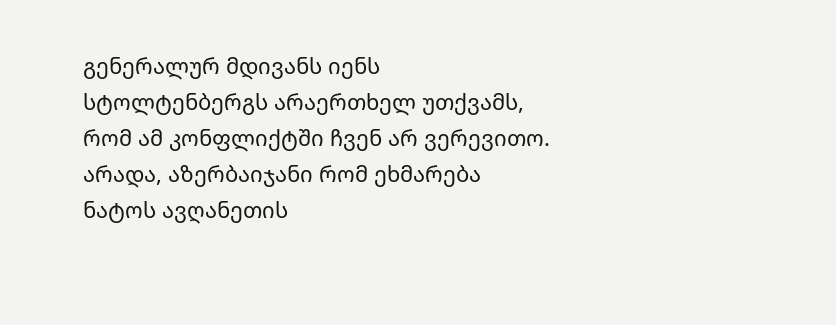გენერალურ მდივანს იენს სტოლტენბერგს არაერთხელ უთქვამს, რომ ამ კონფლიქტში ჩვენ არ ვერევითო. არადა, აზერბაიჯანი რომ ეხმარება ნატოს ავღანეთის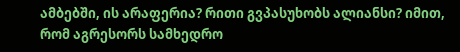ამბებში, ის არაფერია? რითი გვპასუხობს ალიანსი? იმით, რომ აგრესორს სამხედრო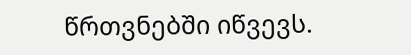წრთვნებში იწვევს.